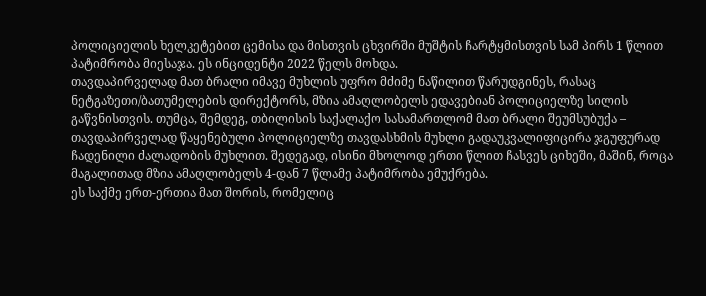პოლიციელის ხელკეტებით ცემისა და მისთვის ცხვირში მუშტის ჩარტყმისთვის სამ პირს 1 წლით პატიმრობა მიესაჯა. ეს ინციდენტი 2022 წელს მოხდა.
თავდაპირველად მათ ბრალი იმავე მუხლის უფრო მძიმე ნაწილით წარუდგინეს, რასაც ნეტგაზეთი/ბათუმელების დირექტორს, მზია ამაღლობელს ედავებიან პოლიციელზე სილის გაწვნისთვის. თუმცა, შემდეგ, თბილისის საქალაქო სასამართლომ მათ ბრალი შეუმსუბუქა – თავდაპირველად წაყენებული პოლიციელზე თავდასხმის მუხლი გადაუკვალიფიცირა ჯგუფურად ჩადენილი ძალადობის მუხლით. შედეგად, ისინი მხოლოდ ერთი წლით ჩასვეს ციხეში, მაშინ, როცა მაგალითად მზია ამაღლობელს 4-დან 7 წლამე პატიმრობა ემუქრება.
ეს საქმე ერთ-ერთია მათ შორის, რომელიც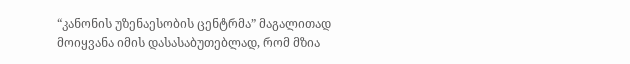“კანონის უზენაესობის ცენტრმა” მაგალითად მოიყვანა იმის დასასაბუთებლად, რომ მზია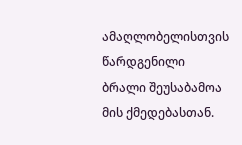ამაღლობელისთვის წარდგენილი ბრალი შეუსაბამოა მის ქმედებასთან.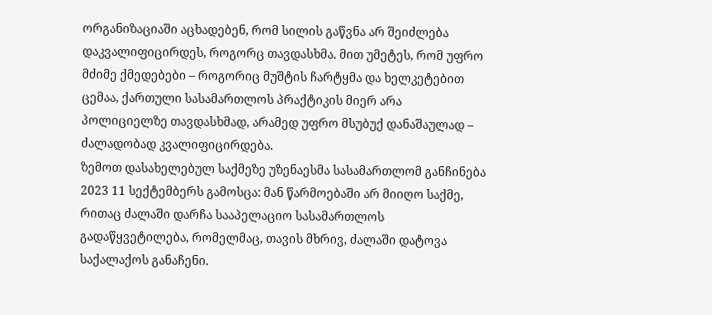ორგანიზაციაში აცხადებენ, რომ სილის გაწვნა არ შეიძლება დაკვალიფიცირდეს, როგორც თავდასხმა. მით უმეტეს, რომ უფრო მძიმე ქმედებები – როგორიც მუშტის ჩარტყმა და ხელკეტებით ცემაა, ქართული სასამართლოს პრაქტიკის მიერ არა პოლიციელზე თავდასხმად, არამედ უფრო მსუბუქ დანაშაულად – ძალადობად კვალიფიცირდება.
ზემოთ დასახელებულ საქმეზე უზენაესმა სასამართლომ განჩინება 2023 11 სექტემბერს გამოსცა: მან წარმოებაში არ მიიღო საქმე, რითაც ძალაში დარჩა სააპელაციო სასამართლოს გადაწყვეტილება, რომელმაც, თავის მხრივ, ძალაში დატოვა საქალაქოს განაჩენი.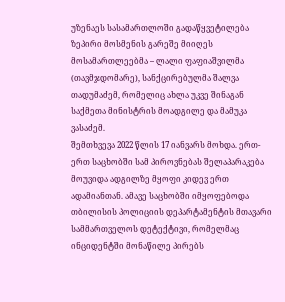უზენაეს სასამართლოში გადაწყვეტილება ზეპირი მოსმენის გარეშე მიიღეს მოსამართლეებმა – ლალი ფაფიაშვილმა (თავმჯდომარე), სანქცირებულმა შალვა თადუმაძემ, რომელიც ახლა უკვე შინაგან საქმეთა მინისტრის მოადგილე და მამუკა ვასაძემ.
შემთხვევა 2022 წლის 17 იანვარს მოხდა. ერთ-ერთ საცხობში სამ პიროვნებას შელაპარაკება მოუვიდა ადგილზე მყოფი კიდევ ერთ ადამიანთან. ამავე საცხობში იმყოფებოდა თბილისის პოლიციის დეპარტამენტის მთავარი სამმართველოს დეტექტივი, რომელმაც ინციდენტში მონაწილე პირებს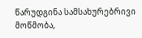წარუდგინა სამსახურებრივი მოწმობა,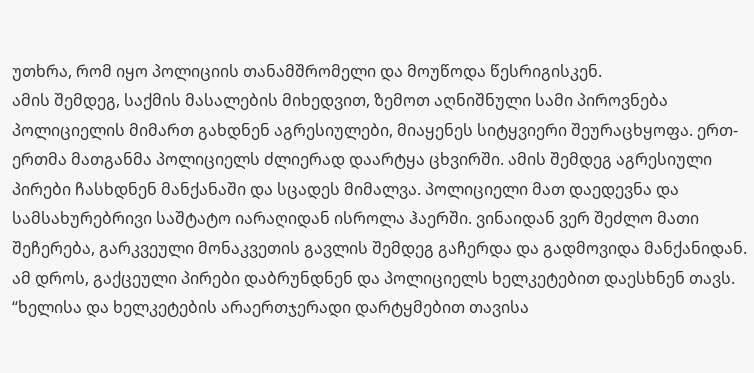უთხრა, რომ იყო პოლიციის თანამშრომელი და მოუწოდა წესრიგისკენ.
ამის შემდეგ, საქმის მასალების მიხედვით, ზემოთ აღნიშნული სამი პიროვნება პოლიციელის მიმართ გახდნენ აგრესიულები, მიაყენეს სიტყვიერი შეურაცხყოფა. ერთ-ერთმა მათგანმა პოლიციელს ძლიერად დაარტყა ცხვირში. ამის შემდეგ აგრესიული პირები ჩასხდნენ მანქანაში და სცადეს მიმალვა. პოლიციელი მათ დაედევნა და სამსახურებრივი საშტატო იარაღიდან ისროლა ჰაერში. ვინაიდან ვერ შეძლო მათი შეჩერება, გარკვეული მონაკვეთის გავლის შემდეგ გაჩერდა და გადმოვიდა მანქანიდან. ამ დროს, გაქცეული პირები დაბრუნდნენ და პოლიციელს ხელკეტებით დაესხნენ თავს.
“ხელისა და ხელკეტების არაერთჯერადი დარტყმებით თავისა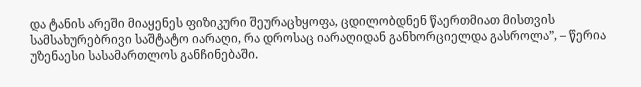და ტანის არეში მიაყენეს ფიზიკური შეურაცხყოფა, ცდილობდნენ წაერთმიათ მისთვის სამსახურებრივი საშტატო იარაღი, რა დროსაც იარაღიდან განხორციელდა გასროლა”, – წერია უზენაესი სასამართლოს განჩინებაში.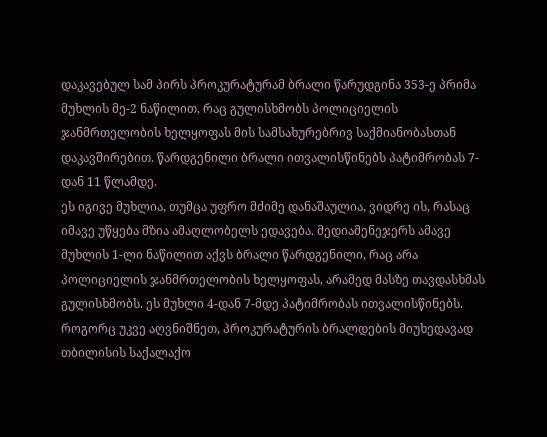დაკავებულ სამ პირს პროკურატურამ ბრალი წარუდგინა 353-ე პრიმა მუხლის მე-2 ნაწილით, რაც გულისხმობს პოლიციელის ჯანმრთელობის ხელყოფას მის სამსახურებრივ საქმიანობასთან დაკავშირებით. წარდგენილი ბრალი ითვალისწინებს პატიმრობას 7-დან 11 წლამდე.
ეს იგივე მუხლია, თუმცა უფრო მძიმე დანაშაულია, ვიდრე ის, რასაც იმავე უწყება მზია ამაღლობელს ედავება. მედიამენეჯერს ამავე მუხლის 1-ლი ნაწილით აქვს ბრალი წარდგენილი, რაც არა პოლიციელის ჯანმრთელობის ხელყოფას, არამედ მასზე თავდასხმას გულისხმობს. ეს მუხლი 4-დან 7-მდე პატიმრობას ითვალისწინებს.
როგორც უკვე აღვნიშნეთ, პროკურატურის ბრალდების მიუხედავად თბილისის საქალაქო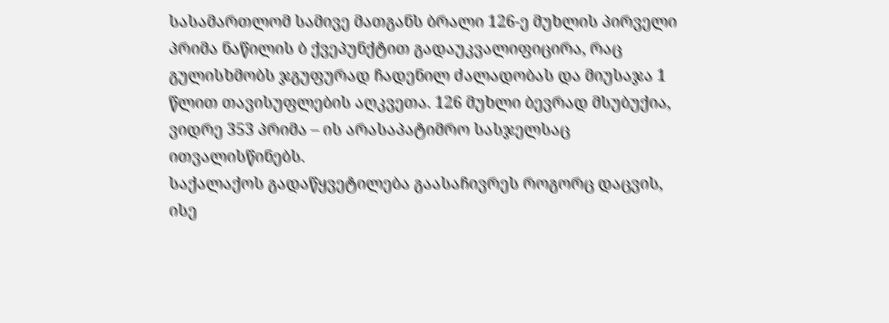სასამართლომ სამივე მათგანს ბრალი 126-ე მუხლის პირველი პრიმა ნაწილის ბ ქვეპუნქტით გადაუკვალიფიცირა, რაც გულისხმობს ჯგუფურად ჩადენილ ძალადობას და მიუსაჯა 1 წლით თავისუფლების აღკვეთა. 126 მუხლი ბევრად მსუბუქია, ვიდრე 353 პრიმა – ის არასაპატიმრო სასჯელსაც ითვალისწინებს.
საქალაქოს გადაწყვეტილება გაასაჩივრეს როგორც დაცვის, ისე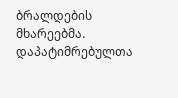ბრალდების მხარეებმა. დაპატიმრებულთა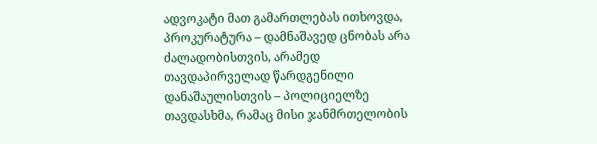ადვოკატი მათ გამართლებას ითხოვდა, პროკურატურა – დამნაშავედ ცნობას არა ძალადობისთვის, არამედ თავდაპირველად წარდგენილი დანაშაულისთვის – პოლიციელზე თავდასხმა, რამაც მისი ჯანმრთელობის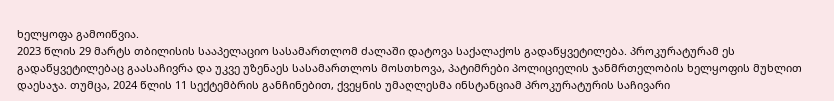ხელყოფა გამოიწვია.
2023 წლის 29 მარტს თბილისის სააპელაციო სასამართლომ ძალაში დატოვა საქალაქოს გადაწყვეტილება. პროკურატურამ ეს გადაწყვეტილებაც გაასაჩივრა და უკვე უზენაეს სასამართლოს მოსთხოვა, პატიმრები პოლიციელის ჯანმრთელობის ხელყოფის მუხლით დაესაჯა. თუმცა, 2024 წლის 11 სექტემბრის განჩინებით, ქვეყნის უმაღლესმა ინსტანციამ პროკურატურის საჩივარი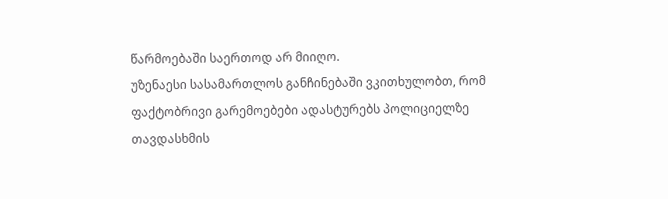წარმოებაში საერთოდ არ მიიღო.
უზენაესი სასამართლოს განჩინებაში ვკითხულობთ, რომ ფაქტობრივი გარემოებები ადასტურებს პოლიციელზე თავდასხმის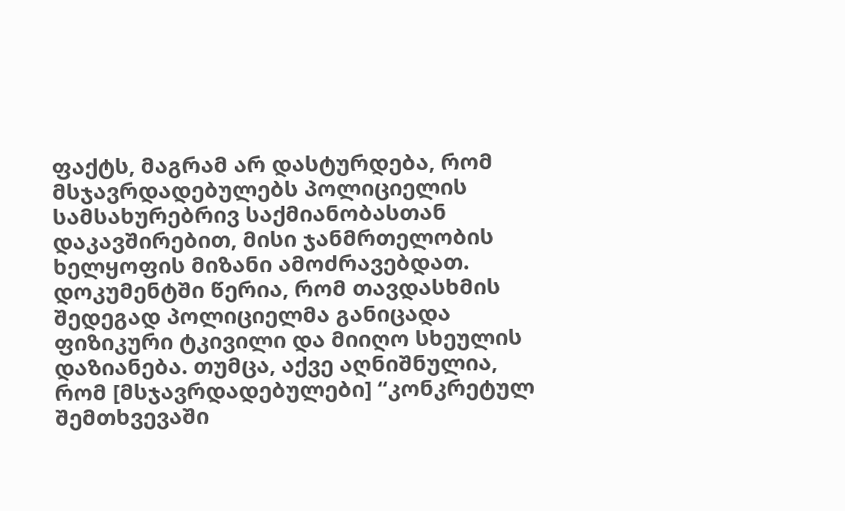ფაქტს, მაგრამ არ დასტურდება, რომ მსჯავრდადებულებს პოლიციელის სამსახურებრივ საქმიანობასთან დაკავშირებით, მისი ჯანმრთელობის ხელყოფის მიზანი ამოძრავებდათ.
დოკუმენტში წერია, რომ თავდასხმის შედეგად პოლიციელმა განიცადა ფიზიკური ტკივილი და მიიღო სხეულის დაზიანება. თუმცა, აქვე აღნიშნულია, რომ [მსჯავრდადებულები] “კონკრეტულ შემთხვევაში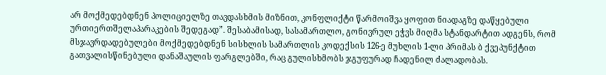არ მოქმედებდნენ პოლიციელზე თავდასხმის მიზნით, კონფლიქტი წარმოიშვა ყოფით ნიადაგზე დაწყებული ურთიერთშელაპარაკების შედეგად”. შესაბამისად, სასამართლო, გონივრულ ეჭვს მიღმა სტანდარტით ადგენს, რომ მსჯავრდადებულები მოქმედებდნენ სისხლის სამართლის კოდექსის 126-ე მუხლის 1-ლი პრიმას ბ ქვეპუნქტით გათვალისწინებული დანაშაულის ფარგლებში, რაც გულისხმობს ჯგუფურად ჩადენილ ძალადობას.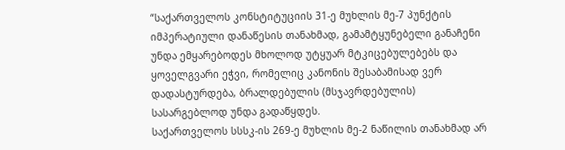“საქართველოს კონსტიტუციის 31-ე მუხლის მე-7 პუნქტის იმპერატიული დანაწესის თანახმად, გამამტყუნებელი განაჩენი უნდა ემყარებოდეს მხოლოდ უტყუარ მტკიცებულებებს და ყოველგვარი ეჭვი, რომელიც კანონის შესაბამისად ვერ დადასტურდება, ბრალდებულის (მსჯავრდებულის) სასარგებლოდ უნდა გადაწყდეს.
საქართველოს სსსკ-ის 269-ე მუხლის მე-2 ნაწილის თანახმად არ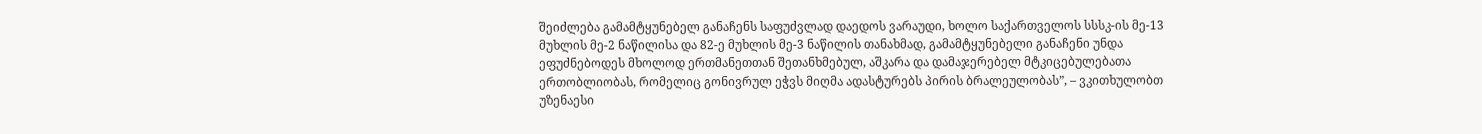შეიძლება გამამტყუნებელ განაჩენს საფუძვლად დაედოს ვარაუდი, ხოლო საქართველოს სსსკ-ის მე-13 მუხლის მე-2 ნაწილისა და 82-ე მუხლის მე-3 ნაწილის თანახმად, გამამტყუნებელი განაჩენი უნდა ეფუძნებოდეს მხოლოდ ერთმანეთთან შეთანხმებულ, აშკარა და დამაჯერებელ მტკიცებულებათა ერთობლიობას, რომელიც გონივრულ ეჭვს მიღმა ადასტურებს პირის ბრალეულობას”, – ვკითხულობთ უზენაესი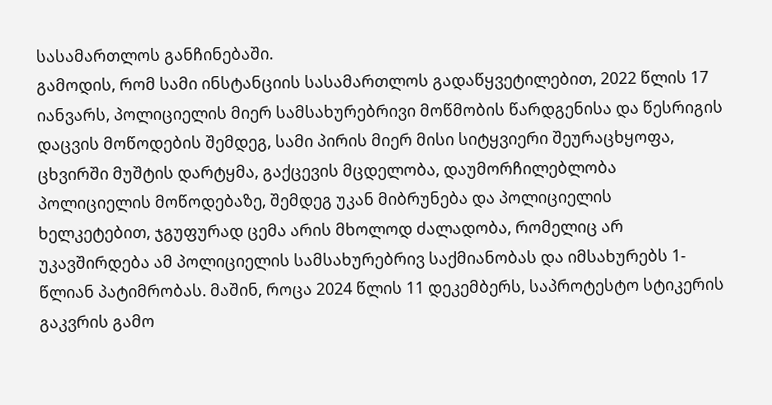სასამართლოს განჩინებაში.
გამოდის, რომ სამი ინსტანციის სასამართლოს გადაწყვეტილებით, 2022 წლის 17 იანვარს, პოლიციელის მიერ სამსახურებრივი მოწმობის წარდგენისა და წესრიგის დაცვის მოწოდების შემდეგ, სამი პირის მიერ მისი სიტყვიერი შეურაცხყოფა, ცხვირში მუშტის დარტყმა, გაქცევის მცდელობა, დაუმორჩილებლობა პოლიციელის მოწოდებაზე, შემდეგ უკან მიბრუნება და პოლიციელის ხელკეტებით, ჯგუფურად ცემა არის მხოლოდ ძალადობა, რომელიც არ უკავშირდება ამ პოლიციელის სამსახურებრივ საქმიანობას და იმსახურებს 1-წლიან პატიმრობას. მაშინ, როცა 2024 წლის 11 დეკემბერს, საპროტესტო სტიკერის გაკვრის გამო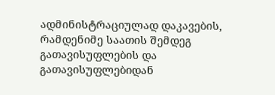ადმინისტრაციულად დაკავების, რამდენიმე საათის შემდეგ გათავისუფლების და გათავისუფლებიდან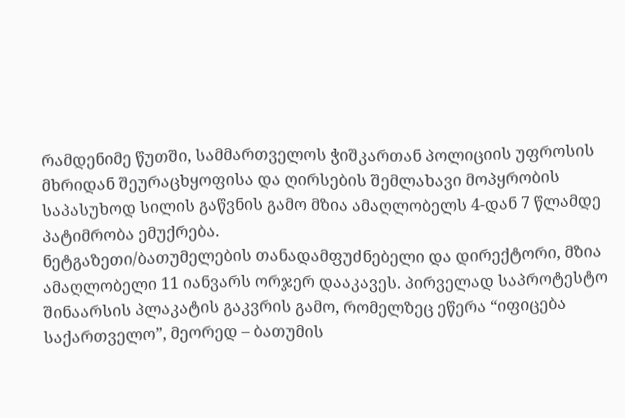რამდენიმე წუთში, სამმართველოს ჭიშკართან პოლიციის უფროსის მხრიდან შეურაცხყოფისა და ღირსების შემლახავი მოპყრობის საპასუხოდ სილის გაწვნის გამო მზია ამაღლობელს 4-დან 7 წლამდე პატიმრობა ემუქრება.
ნეტგაზეთი/ბათუმელების თანადამფუძნებელი და დირექტორი, მზია ამაღლობელი 11 იანვარს ორჯერ დააკავეს. პირველად საპროტესტო შინაარსის პლაკატის გაკვრის გამო, რომელზეც ეწერა “იფიცება საქართველო”, მეორედ – ბათუმის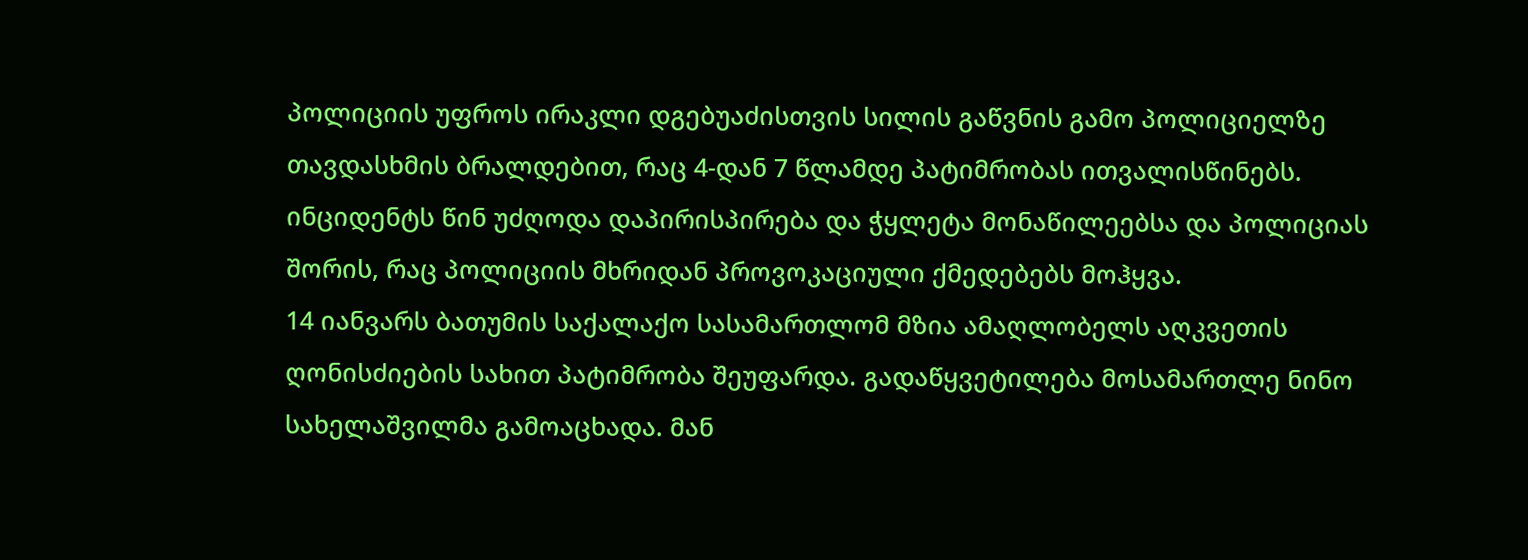პოლიციის უფროს ირაკლი დგებუაძისთვის სილის გაწვნის გამო პოლიციელზე თავდასხმის ბრალდებით, რაც 4-დან 7 წლამდე პატიმრობას ითვალისწინებს. ინციდენტს წინ უძღოდა დაპირისპირება და ჭყლეტა მონაწილეებსა და პოლიციას შორის, რაც პოლიციის მხრიდან პროვოკაციული ქმედებებს მოჰყვა.
14 იანვარს ბათუმის საქალაქო სასამართლომ მზია ამაღლობელს აღკვეთის ღონისძიების სახით პატიმრობა შეუფარდა. გადაწყვეტილება მოსამართლე ნინო სახელაშვილმა გამოაცხადა. მან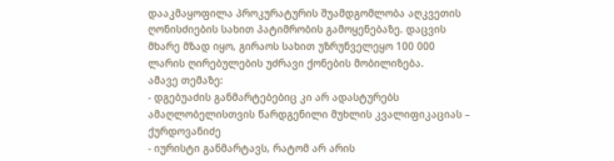დააკმაყოფილა პროკურატურის შუამდგომლობა აღკვეთის ღონისძიების სახით პატიმრობის გამოყენებაზე. დაცვის მხარე მზად იყო, გირაოს სახით უზრუნველეყო 100 000 ლარის ღირებულების უძრავი ქონების მობილიზება.
ამავე თემაზე:
- დგებუაძის განმარტებებიც კი არ ადასტურებს ამაღლობელისთვის წარდგენილი მუხლის კვალიფიკაციას – ქურდოვანიძე
- იურისტი განმარტავს, რატომ არ არის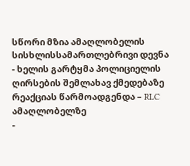სწორი მზია ამაღლობელის სისხლისსამართლებრივი დევნა
- ხელის გარტყმა პოლიციელის ღირსების შემლახავ ქმედებაზე რეაქციას წარმოადგენდა – RLC ამაღლობელზე
-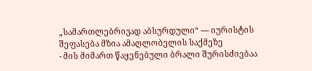„სამართლებრივად აბსურდული“ — იურისტის შეფასება მზია ამაღლობელის საქმეზე
- მის მიმართ წაყენებული ბრალი შურისძიებაა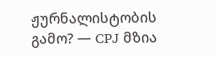ჟურნალისტობის გამო? — CPJ მზია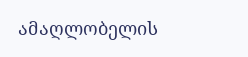ამაღლობელის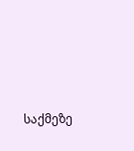საქმეზე